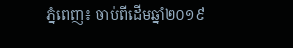ភ្នំពេញ៖ ចាប់ពីដើមឆ្នាំ២០១៩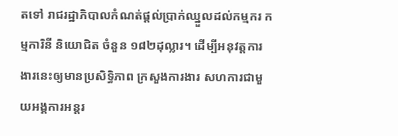តទៅ រាជរដ្ឋាភិបាលកំណត់ផ្ដល់ប្រាក់ឈ្នួលដល់កម្មករ កម្មការិនី និយោជិត ចំនួន ១៨២ដុល្លារ។ ដើម្បីអនុវត្ដការងារនេះឲ្យមានប្រសិទ្ធិភាព ក្រសួងការងារ សហការជាមួយអង្គការអន្ដរ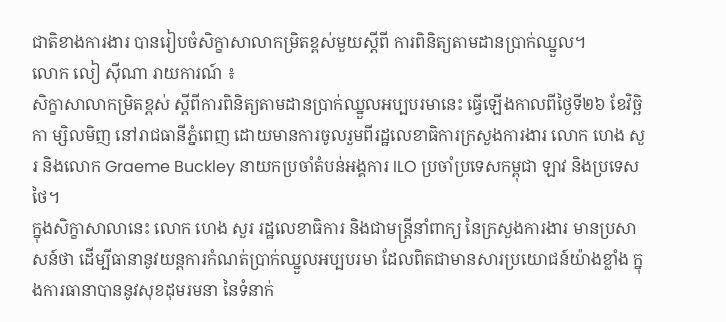ជាតិខាងការងារ បានរៀបចំសិក្ខាសាលាកម្រិតខ្ពស់មួយស្ដីពី ការពិនិត្យតាមដានប្រាក់ឈ្នួល។
លោក លៀ ស៊ីណា រាយការណ៍ ៖
សិក្ខាសាលាកម្រិតខ្ពស់ ស្ដីពីការពិនិត្យតាមដានប្រាក់ឈ្នួលអប្បបរមានេះ ធ្វើឡើងកាលពីថ្ងៃទី២៦ ខែវិច្ឆិកា ម្សិលមិញ នៅរាជធានីភ្នំពេញ ដោយមានការចូលរួមពីរដ្ឋលេខាធិការក្រសួងការងារ លោក ហេង សួរ និងលោក Graeme Buckley នាយកប្រចាំតំបន់អង្គការ ILO ប្រចាំប្រទេសកម្ពុជា ឡាវ និងប្រទេសថៃ។
ក្នុងសិក្ខាសាលានេះ លោក ហេង សួរ រដ្ឋលេខាធិការ និងជាមន្ដ្រីនាំពាក្យ នៃក្រសួងការងារ មានប្រសាសន៍ថា ដើម្បីធានានូវយន្ដការកំណត់ប្រាក់ឈ្នួលអប្បបរមា ដែលពិតជាមានសារប្រយោជន៍យ៉ាងខ្លាំង ក្នុងការធានាបាននូវសុខដុមរមនា នៃទំនាក់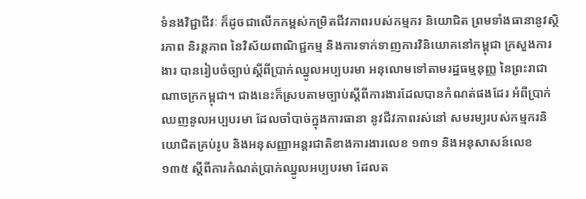ទំនងវិជ្ជាជីវៈ ក៏ដូចជាលើកកម្ពស់កម្រិតជីវភាពរបស់កម្មករ និយោជិត ព្រមទាំងធានានូវស្ថិរភាព និរន្ដភាព នៃវិស័យពាណិជ្ជកម្ម និងការទាក់ទាញការវិនិយោគនៅកម្ពុជា ក្រសួងការងារ បានរៀបចំច្បាប់ស្ដីពីប្រាក់ឈ្នូលអប្បបរមា អនុលោមទៅតាមរដ្ឋធម្មនុញ្ញ នៃព្រះរាជាណាចក្រកម្ពុជា។ ជាងនេះក៏ស្របតាមច្បាប់ស្ដីពីការងារដែលបានកំណត់ផងដែរ អំពីប្រាក់ឈញនូលអប្បបរមា ដែលចាំបាច់ក្នុងការធានា នូវជីវភាពរស់នៅ សមរម្យរបស់កម្មករនិយោជិតគ្រប់រូប និងអនុសញ្ញាអន្ដរជាតិខាងការងារលេខ ១៣១ និងអនុសាសន៍លេខ ១៣៥ ស្ដីពីការកំណត់ប្រាក់ឈ្នូលអប្បបរមា ដែលត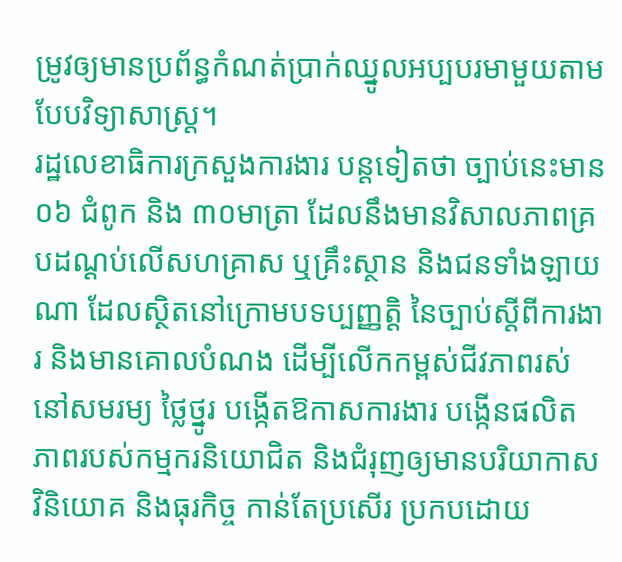ម្រូវឲ្យមានប្រព័ន្ធកំណត់ប្រាក់ឈ្នូលអប្បបរមាមួយតាមបែបវិទ្យាសាស្ដ្រ។
រដ្ឋលេខាធិការក្រសួងការងារ បន្ដទៀតថា ច្បាប់នេះមាន ០៦ ជំពូក និង ៣០មាត្រា ដែលនឹងមានវិសាលភាពគ្របដណ្ដប់លើសហគ្រាស ឬគ្រឹះស្ថាន និងជនទាំងឡាយណា ដែលស្ថិតនៅក្រោមបទប្បញ្ញត្ដិ នៃច្បាប់ស្ដីពីការងារ និងមានគោលបំណង ដើម្បីលើកកម្ពស់ជីវភាពរស់នៅសមរម្យ ថ្លៃថ្នូរ បង្កើតឱកាសការងារ បង្កើនផលិតភាពរបស់កម្មករនិយោជិត និងជំរុញឲ្យមានបរិយាកាសវិនិយោគ និងធុរកិច្ច កាន់តែប្រសើរ ប្រកបដោយ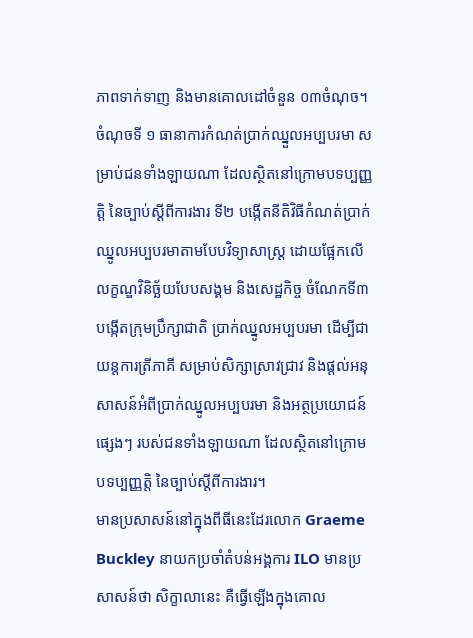ភាពទាក់ទាញ និងមានគោលដៅចំនួន ០៣ចំណុច។ ចំណុចទី ១ ធានាការកំណត់ប្រាក់ឈ្នួលអប្បបរមា សម្រាប់ជនទាំងឡាយណា ដែលស្ថិតនៅក្រោមបទប្បញ្ញត្ដិ នៃច្បាប់ស្ដីពីការងារ ទី២ បង្កើតនីតិវិធីកំណត់ប្រាក់ឈ្នូលអប្បបរមាតាមបែបវិទ្យាសាស្ដ្រ ដោយផ្អែកលើលក្ខណ្ឌវិនិច្ឆ័យបែបសង្គម និងសេដ្ឋកិច្ច ចំណែកទី៣ បង្កើតក្រុមប្រឹក្សាជាតិ ប្រាក់ឈ្នូលអប្បបរមា ដើម្បីជាយន្ដការត្រីភាគី សម្រាប់សិក្សាស្រាវជ្រាវ និងផ្ដល់អនុសាសន៍អំពីប្រាក់ឈ្នូលអប្បបរមា និងអត្ថប្រយោជន៍ផ្សេងៗ របស់ជនទាំងឡាយណា ដែលស្ថិតនៅក្រោមបទប្បញ្ញត្ដិ នៃច្បាប់ស្ដីពីការងារ។
មានប្រសាសន៍នៅក្នុងពីធីនេះដែរលោក Graeme Buckley នាយកប្រចាំតំបន់អង្គការ ILO មានប្រសាសន៍ថា សិក្ខាលានេះ គឺធ្វើឡើងក្នុងគោល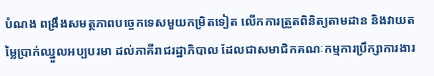បំណង ពង្រឹងសមត្ថភាពបច្ចេកទេសមួយកម្រិតទៀត លើកការត្រួតពិនិត្យតាមដាន និងវាយតម្លៃប្រាក់ឈ្នួលអប្បបរមា ដល់ភាគីរាជរដ្ឋាភិបាល ដែលជាសមាជិកគណៈកម្មការប្រឹក្សាការងារ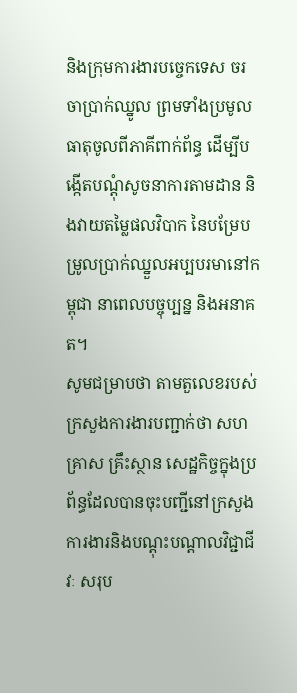និងក្រុមការងារបច្ចេកទេស ចរចាប្រាក់ឈ្នូល ព្រមទាំងប្រមូលធាតុចូលពីភាគីពាក់ព័ន្ធ ដើម្បីបង្កើតបណ្ដុំសូចនាការតាមដាន និងវាយតម្លៃផលវិបាក នៃបម្រែបម្រូលប្រាក់ឈ្នួលអប្បបរមានៅកម្ពុជា នាពេលបច្ចុប្បន្ន និងអនាគត។
សូមជម្រាបថា តាមតួលេខរបស់ក្រសួងការងារបញ្ជាក់ថា សហគ្រាស គ្រឹះស្ថាន សេដ្ឋកិច្ចក្នុងប្រព័ន្ធដែលបានចុះបញ្ជីនៅក្រសួងការងារនិងបណ្ដុះបណ្ដាលវិជ្ជាជីវៈ សរុប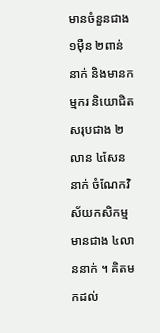មានចំនួនជាង ១ម៉ឺន ២ពាន់នាក់ និងមានកម្មករ និយោជិតសរុបជាង ២លាន ៤សែននាក់ ចំណែកវិស័យកសិកម្មមានជាង ៤លាននាក់ ។ គិតមកដល់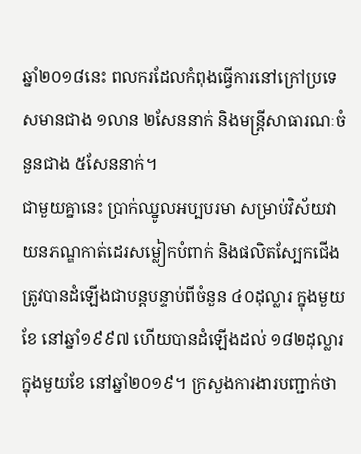ឆ្នាំ២០១៨នេះ ពលករដែលកំពុងធ្វើការនៅក្រៅប្រទេសមានជាង ១លាន ២សែននាក់ និងមន្ដ្រីសាធារណៈចំនួនជាង ៥សែននាក់។
ជាមួយគ្នានេះ ប្រាក់ឈ្នូលអប្បបរមា សម្រាប់វិស័យវាយនភណ្ឌកាត់ដេរសម្លៀកបំពាក់ និងផលិតស្បែកជើង ត្រូវបានដំឡើងជាបន្ដបន្ទាប់ពីចំនួន ៤០ដុល្លារ ក្នុងមួយខែ នៅឆ្នាំ១៩៩៧ ហើយបានដំឡើងដល់ ១៨២ដុល្លារក្នុងមួយខែ នៅឆ្នាំ២០១៩។ ក្រសួងការងារបញ្ជាក់ថា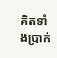គិតទាំងប្រាក់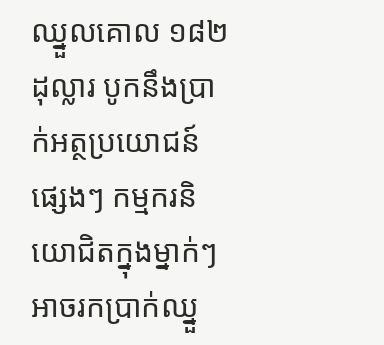ឈ្នួលគោល ១៨២ដុល្លារ បូកនឹងប្រាក់អត្ថប្រយោជន៍ផ្សេងៗ កម្មករនិយោជិតក្នុងម្នាក់ៗអាចរកប្រាក់ឈ្នួ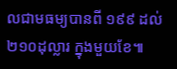លជាមធម្យបានពី ១៩៩ ដល់ ២១០ដុល្លារ ក្នុងមួយខែ៕